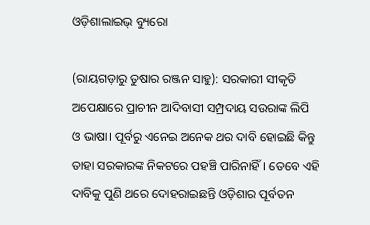ଓଡ଼ିଶାଲାଇଭ୍ ବ୍ୟୁରୋ

(ରାୟଗଡ଼ାରୁ ତୁଷାର ରଞ୍ଜନ ସାହୁ): ସରକାରୀ ସୀକୃତି ଅପେକ୍ଷାରେ ପ୍ରାଚୀନ ଆଦିବାସୀ ସମ୍ପ୍ରଦାୟ ସଉରାଙ୍କ ଲିପି ଓ ଭାଷା। ପୂର୍ବରୁ ଏନେଇ ଅନେକ ଥର ଦାବି ହୋଇଛି କିନ୍ତୁ ତାହା ସରକାରଙ୍କ ନିକଟରେ ପହଞ୍ଚି ପାରିନାହିଁ। ତେବେ ଏହି ଦାବିକୁ ପୁଣି ଥରେ ଦୋହରାଇଛନ୍ତି ଓଡ଼ିଶାର ପୂର୍ବତନ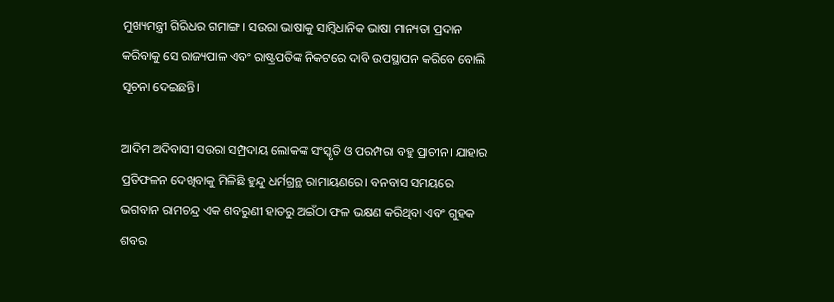ମୁଖ୍ୟମନ୍ତ୍ରୀ ଗିରିଧର ଗମାଙ୍ଗ। ସଉରା ଭାଷାକୁ ସାମ୍ବିଧାନିକ ଭାଷା ମାନ୍ୟତା ପ୍ରଦାନ କରିବାକୁ ସେ ରାଜ୍ୟପାଳ ଏବଂ ରାଷ୍ଟ୍ରପତିଙ୍କ ନିକଟରେ ଦାବି ଉପସ୍ଥାପନ କରିବେ ବୋଲି ସୂଚନା ଦେଇଛନ୍ତି।

ଆଦିମ ଅଦିବାସୀ ସଉରା ସମ୍ପ୍ରଦାୟ ଲୋକଙ୍କ ସଂସ୍କୃତି ଓ ପରମ୍ପରା ବହୁ ପ୍ରାଚୀନ। ଯାହାର ପ୍ରତିଫଳନ ଦେଖିବାକୁ ମିଳିଛି ହୁନ୍ଦୁ ଧର୍ମଗ୍ରନ୍ଥ ରାମାୟଣରେ। ବନବାସ ସମୟରେ ଭଗବାନ ରାମଚନ୍ଦ୍ର ଏକ ଶବରୁଣୀ ହାତରୁ ଅଇଁଠା ଫଳ ଭକ୍ଷଣ କରିଥିବା ଏବଂ ଗୁହକ ଶବର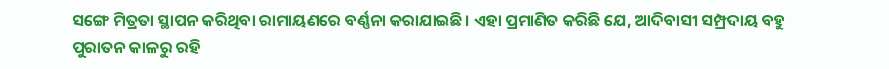ସଙ୍ଗେ ମିତ୍ରତା ସ୍ଥାପନ କରିଥିବା ରାମାୟଣରେ ବର୍ଣ୍ଣନା କରାଯାଇଛି। ଏହା ପ୍ରମାଣିତ କରିଛି ଯେ, ଆଦିବାସୀ ସମ୍ପ୍ରଦାୟ ବହୁ ପୁରାତନ କାଳରୁ ରହି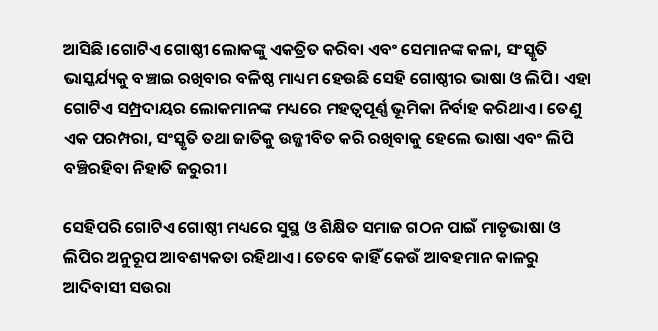ଆସିଛି।ଗୋଟିଏ ଗୋଷ୍ଠୀ ଲୋକଙ୍କୁ ଏକତ୍ରିତ କରିବା ଏବଂ ସେମାନଙ୍କ କଳା, ସଂସ୍କୃତି ଭାସ୍କର୍ଯ୍ୟକୁ ବଞ୍ଚାଇ ରଖିବାର ବଳିଷ୍ଠ ମାଧ୍ୟମ ହେଉଛି ସେହି ଗୋଷ୍ଠୀର ଭାଷା ଓ ଲିପି। ଏହା ଗୋଟିଏ ସମ୍ପ୍ରଦାୟର ଲୋକମାନଙ୍କ ମଧ୍ୟରେ ମହତ୍ୱପୂର୍ଣ୍ଣ ଭୂମିକା ନିର୍ବାହ କରିଥାଏ। ତେଣୁ ଏକ ପରମ୍ପରା, ସଂସ୍କୃତି ତଥା ଜାତିକୁ ଉଜ୍ଜୀବିତ କରି ରଖିବାକୁ ହେଲେ ଭାଷା ଏବଂ ଲିପି ବଞ୍ଚିରହିବା ନିହାତି ଜରୁରୀ।

ସେହିପରି ଗୋଟିଏ ଗୋଷ୍ଠୀ ମଧ୍ୟରେ ସୁସ୍ଥ ଓ ଶିକ୍ଷିତ ସମାଜ ଗଠନ ପାଇଁ ମାତୃଭାଷା ଓ ଲିପିର ଅନୁରୂପ ଆବଶ୍ୟକତା ରହିଥାଏ। ତେବେ କାହିଁ କେଉଁ ଆବହମାନ କାଳରୁ ଆଦିବାସୀ ସଉରା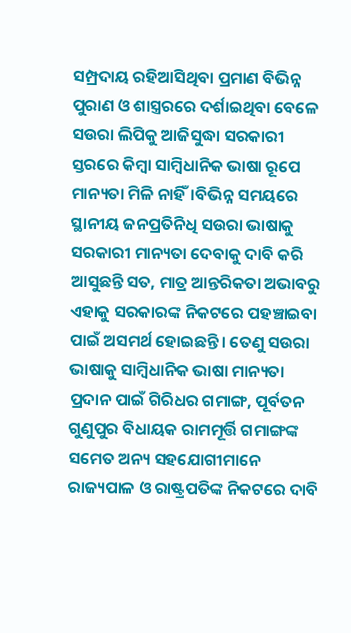ସମ୍ପ୍ରଦାୟ ରହିଆସିଥିବା ପ୍ରମାଣ ବିଭିନ୍ନ ପୁରାଣ ଓ ଶାସ୍ତ୍ରରରେ ଦର୍ଶାଇଥିବା ବେଳେ ସଉରା ଲିପିକୁ ଆଜିସୁଦ୍ଧା ସରକାରୀ ସ୍ତରରେ କିମ୍ବା ସାମ୍ବିଧାନିକ ଭାଷା ରୂପେ ମାନ୍ୟତା ମିଳି ନାହିଁ।ବିଭିନ୍ନ ସମୟରେ ସ୍ଥାନୀୟ ଜନପ୍ରତିନିଧି ସଉରା ଭାଷାକୁ ସରକାରୀ ମାନ୍ୟତା ଦେବାକୁ ଦାବି କରି ଆସୁଛନ୍ତି ସତ, ମାତ୍ର ଆନ୍ତରିକତା ଅଭାବରୁ ଏହାକୁ ସରକାରଙ୍କ ନିକଟରେ ପହଞ୍ଚାଇବା ପାଇଁ ଅସମର୍ଥ ହୋଇଛନ୍ତି। ତେଣୁ ସଉରା ଭାଷାକୁ ସାମ୍ବିଧାନିକ ଭାଷା ମାନ୍ୟତା ପ୍ରଦାନ ପାଇଁ ଗିରିଧର ଗମାଙ୍ଗ, ପୂର୍ବତନ ଗୁଣୁପୁର ବିଧାୟକ ରାମମୂର୍ତ୍ତି ଗମାଙ୍ଗଙ୍କ ସମେତ ଅନ୍ୟ ସହଯୋଗୀମାନେ ରାଜ୍ୟପାଳ ଓ ରାଷ୍ଟ୍ରପତିଙ୍କ ନିକଟରେ ଦାବି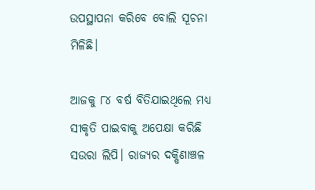ଉପସ୍ଥାପନା କରିବେ ବୋଲି ସୂଚନା ମିଳିଛି।

ଆଜକୁ ୮୪ ବର୍ଷ ବିତିଯାଇଥିଲେ ମଧ୍ୟ ସୀକୃତି ପାଇବାକୁ ଅପେକ୍ଷା କରିଛି ସଉରା ଲିପି। ରାଜ୍ୟର ଦକ୍ଷିଣାଞ୍ଚଳ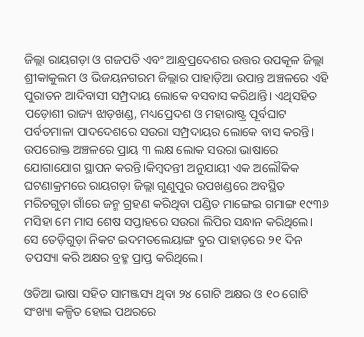ଜିଲ୍ଲା ରାୟଗଡ଼ା ଓ ଗଜପତି ଏବଂ ଆନ୍ଧ୍ରପ୍ରଦେଶର ଉତ୍ତର ଉପକୂଳ ଜିଲ୍ଲା ଶ୍ରୀକାକୁଲମ ଓ ଭିଜୟନଗରମ ଜିଲ୍ଲାର ପାହାଡ଼ିଆ ଉପାନ୍ତ ଅଞ୍ଚଳରେ ଏହି ପୁରାତନ ଆଦିବାସୀ ସମ୍ପ୍ରଦାୟ ଲୋକେ ବସବାସ କରିଥାନ୍ତି। ଏଥିସହିତ ପଡ଼ୋଶୀ ରାଜ୍ୟ ଝାଡ଼ଖଣ୍ଡ, ମଧ୍ୟପ୍ରେଦଶ ଓ ମହାରାଷ୍ଟ୍ର ପୂର୍ବଘାଟ ପର୍ବତମାଳା ପାଦଦେଶରେ ସଉରା ସମ୍ପ୍ରଦାୟର ଲୋକେ ବାସ କରନ୍ତି। ଉପରୋକ୍ତ ଅଞ୍ଚଳରେ ପ୍ରାୟ ୩ ଲକ୍ଷ ଲୋକ ସଉରା ଭାଷାରେ ଯୋଗାଯୋଗ ସ୍ଥାପନ କରନ୍ତି।କିମ୍ବଦନ୍ତୀ ଅନୁଯାୟୀ ଏକ ଅଲୌକିକ ଘଟଣାକ୍ରମରେ ରାୟଗଡ଼ା ଜିଲ୍ଲା ଗୁଣୁପୁର ଉପଖଣ୍ଡରେ ଅବସ୍ଥିତ ମରିଚଗୁଡ଼ା ଗାଁରେ ଜନ୍ମ ଗ୍ରହଣ କରିଥିବା ପଣ୍ଡିତ ମାଙ୍ଗେଇ ଗମାଙ୍ଗ ୧୯୩୬ ମସିହା ମେ ମାସ ଶେଷ ସପ୍ତାହରେ ସଉରା ଲିପିର ସନ୍ଧାନ କରିଥିଲେ। ସେ ତେଡ଼ିଗୁଡ଼ା ନିକଟ ଇଦମତଲେୟାଙ୍ଗ ବୁର ପାହାଡ଼ରେ ୨୧ ଦିନ ତପସ୍ୟା କରି ଅକ୍ଷର ବ୍ରହ୍ମ ପ୍ରାପ୍ତ କରିଥିଲେ।

ଓଡିଆ ଭାଷା ସହିତ ସାମଞ୍ଜସ୍ୟ ଥିବା ୨୪ ଗୋଟି ଅକ୍ଷର ଓ ୧୦ ଗୋଟି ସଂଖ୍ୟା କଳ୍ପିତ ହୋଇ ପଥରରେ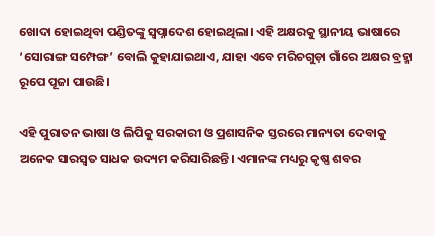ଖୋଦା ହୋଇଥିବା ପଣ୍ଡିତଙ୍କୁ ସ୍ୱପ୍ନାଦେଶ ହୋଇଥିଲା। ଏହି ଅକ୍ଷରକୁ ସ୍ଥାନୀୟ ଭାଷାରେ ‘ସୋରାଙ୍ଗ ସମ୍ପେଙ୍ଗ’ ବୋଲି କୁହାଯାଇଥାଏ, ଯାହା ଏବେ ମରିଚଗୁଡ଼ା ଗାଁରେ ଅକ୍ଷର ବ୍ରହ୍ମା ରୂପେ ପୂଜା ପାଉଛି।

ଏହି ପୁରାତନ ଭାଷା ଓ ଲିପିକୁ ସରକାରୀ ଓ ପ୍ରଶାସନିକ ସ୍ତରରେ ମାନ୍ୟତା ଦେବାକୁ ଅନେକ ସାରସ୍ଵତ ସାଧକ ଉଦ୍ୟମ କରିସାରିଛନ୍ତି। ଏମାନଙ୍କ ମଧ୍ୟରୁ କୃଷ୍ଣ ଶବର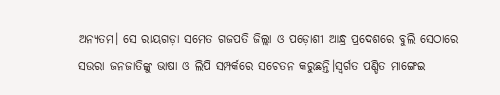ଅନ୍ୟତମ। ସେ ରାୟଗଡ଼ା ସମେତ ଗଜପତି ଜିଲ୍ଲା ଓ ପଡ଼ୋଶୀ ଆନ୍ଧ୍ର ପ୍ରଦେଶରେ ବୁଲି ସେଠାରେ ସଉରା ଜନଜାତିଙ୍କୁ ଭାଷା ଓ ଲିପି ସମ୍ପର୍କରେ ସଚେତନ କରୁଛନ୍ତି।ସ୍ୱର୍ଗତ ପଣ୍ଡିତ ମାଙ୍ଗେଇ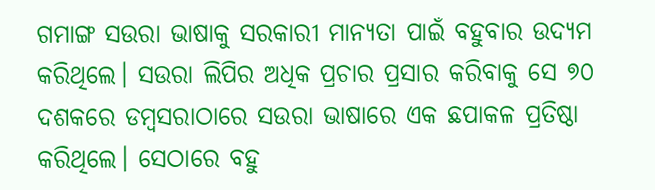ଗମାଙ୍ଗ ସଉରା ଭାଷାକୁ ସରକାରୀ ମାନ୍ୟତା ପାଇଁ ବହୁବାର ଉଦ୍ୟମ କରିଥିଲେ। ସଉରା ଲିପିର ଅଧିକ ପ୍ରଚାର ପ୍ରସାର କରିବାକୁ ସେ ୭୦ ଦଶକରେ ଡମ୍ବସରାଠାରେ ସଉରା ଭାଷାରେ ଏକ ଛପାକଳ ପ୍ରତିଷ୍ଠା କରିଥିଲେ। ସେଠାରେ ବହୁ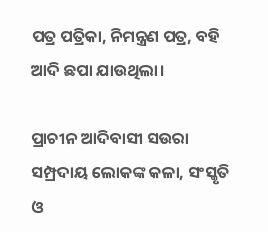ପତ୍ର ପତ୍ରିକା, ନିମନ୍ତ୍ରଣ ପତ୍ର, ବହି ଆଦି ଛପା ଯାଉଥିଲା।

ପ୍ରାଚୀନ ଆଦିବାସୀ ସଉରା ସମ୍ପ୍ରଦାୟ ଲୋକଙ୍କ କଳା, ସଂସ୍କୃତି ଓ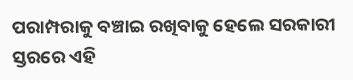ପରାମ୍ପରାକୁ ବଞ୍ଚାଇ ରଖିବାକୁ ହେଲେ ସରକାରୀ ସ୍ତରରେ ଏହି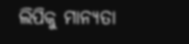ଲିପିକୁ ମାନ୍ୟତା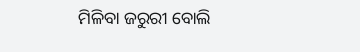ମିଳିବା ଜରୁରୀ ବୋଲି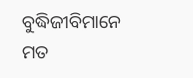ବୁଦ୍ଧିଜୀବିମାନେ ମତ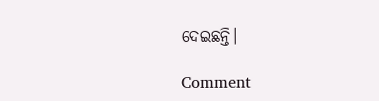ଦେଇଛନ୍ତି।

Comment